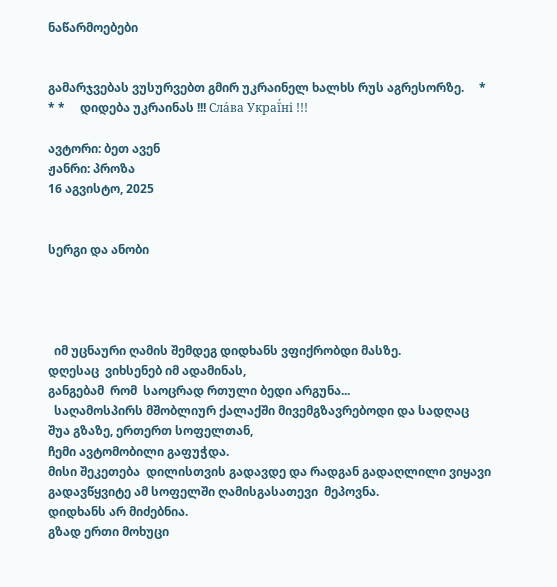ნაწარმოებები


გამარჯვებას ვუსურვებთ გმირ უკრაინელ ხალხს რუს აგრესორზე.     * * *     დიდება უკრაინას !!! Сла́ва Украї́ні !!!

ავტორი: ბეთ ავენ
ჟანრი: პროზა
16 აგვისტო, 2025


სერგი და ანობი




  იმ უცნაური ღამის შემდეგ დიდხანს ვფიქრობდი მასზე.
დღესაც  ვიხსენებ იმ ადამინას,
განგებამ  რომ  საოცრად რთული ბედი არგუნა...
  საღამოსპირს მშობლიურ ქალაქში მივემგზავრებოდი და სადღაც შუა გზაზე, ერთერთ სოფელთან,
ჩემი ავტომობილი გაფუჭდა.
მისი შეკეთება  დილისთვის გადავდე და რადგან გადაღლილი ვიყავი გადავწყვიტე ამ სოფელში ღამისგასათევი  მეპოვნა.
დიდხანს არ მიძებნია.
გზად ერთი მოხუცი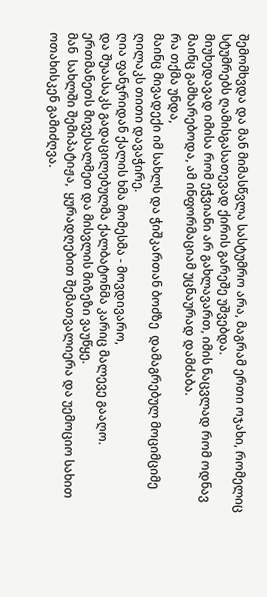შემომხვდა და მან მიმასწვლა სასტუმრო არა, მაგრამ ერთი ოჯახი, რომელიც  სტუმრებს ღამისგასათევად ქირის გარეშე უშვებდა.
მიუხედავად იმისა რომ ეჭვიანი არ გახლავართ, იმის ნაცვლად რომ ოდნავ მაინც გამხარებოდა, ამ ინფორმაციამ უცნაურად დამძაბა.
რა თქმა უნდა,
მაინც მივადექი იმ სახლს და ჭიშკართან ბოძზე  დამაგრებულ მოციმციმე  ღილაკს თითი დავაჭირე.
ღია ფანჯრიდან ქალის ხმა მომესმა - მოვდივარო,
და შუაასაკს გადაცილებულმა ქალბატონმა კარიც მალევე გააღო.
ერთმანეთს მივესალმეთ და მისვლის მიზეზი ვაუწყე.
მან  სახლში შემიპატიჟა,  ყურადღებით შემათვალიერა და უემოციო სახით  ოთახისკენ გამიძღვა.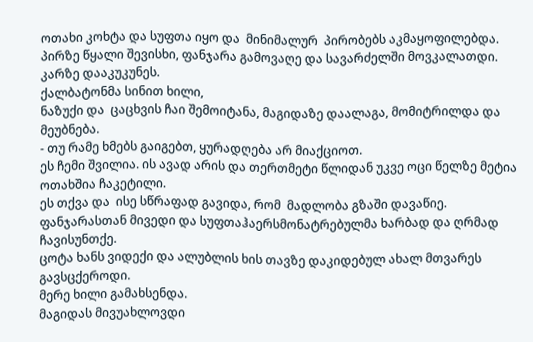ოთახი კოხტა და სუფთა იყო და  მინიმალურ  პირობებს აკმაყოფილებდა.
პირზე წყალი შევისხი, ფანჯარა გამოვაღე და სავარძელში მოვკალათდი.
კარზე დააკუკუნეს.
ქალბატონმა სინით ხილი,
ნაზუქი და  ცაცხვის ჩაი შემოიტანა, მაგიდაზე დაალაგა, მომიტრილდა და მეუბნება.
- თუ რამე ხმებს გაიგებთ, ყურადღება არ მიაქციოთ.
ეს ჩემი შვილია. ის ავად არის და თერთმეტი წლიდან უკვე ოცი წელზე მეტია ოთახშია ჩაკეტილი.
ეს თქვა და  ისე სწრაფად გავიდა, რომ  მადლობა გზაში დავაწიე.
ფანჯარასთან მივედი და სუფთაჰაერსმონატრებულმა ხარბად და ღრმად ჩავისუნთქე.
ცოტა ხანს ვიდექი და ალუბლის ხის თავზე დაკიდებულ ახალ მთვარეს გავსცქეროდი.
მერე ხილი გამახსენდა.
მაგიდას მივუახლოვდი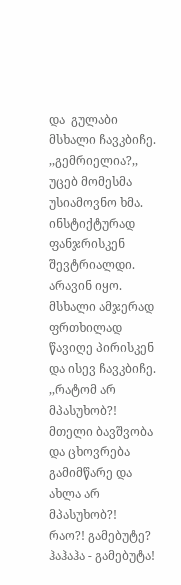და  გულაბი მსხალი ჩავკბიჩე.
,,გემრიელია?,,
უცებ მომესმა უსიამოვნო ხმა. ინსტიქტურად ფანჯრისკენ შევტრიალდი.
არავინ იყო.
მსხალი ამჯერად  ფრთხილად წავიღე პირისკენ და ისევ ჩავკბიჩე.
,,რატომ არ მპასუხობ?!
მთელი ბავშვობა და ცხოვრება გამიმწარე და ახლა არ მპასუხობ?!
რაო?! გამებუტე?
ჰაჰაჰა - გამებუტა!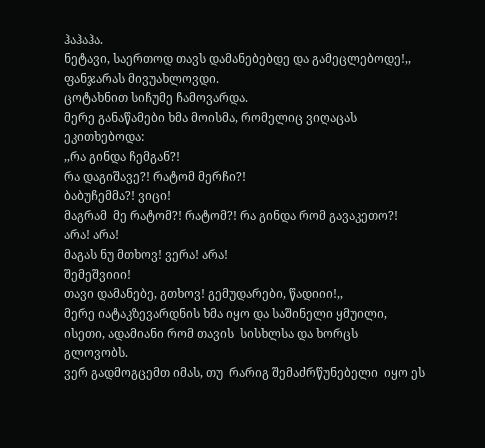ჰაჰაჰა.
ნეტავი, საერთოდ თავს დამანებებდე და გამეცლებოდე!,,
ფანჯარას მივუახლოვდი.
ცოტახნით სიჩუმე ჩამოვარდა.
მერე განაწამები ხმა მოისმა, რომელიც ვიღაცას ეკითხებოდა:
,,რა გინდა ჩემგან?!
რა დაგიშავე?! რატომ მერჩი?!
ბაბუჩემმა?! ვიცი!
მაგრამ  მე რატომ?! რატომ?! რა გინდა რომ გავაკეთო?!
არა! არა!
მაგას ნუ მთხოვ! ვერა! არა!
შემეშვიიი!
თავი დამანებე, გთხოვ! გემუდარები, წადიიი!,,
მერე იატაკზევარდნის ხმა იყო და საშინელი ყმუილი, ისეთი, ადამიანი რომ თავის  სისხლსა და ხორცს  გლოვობს.
ვერ გადმოგცემთ იმას, თუ  რარიგ შემაძრწუნებელი  იყო ეს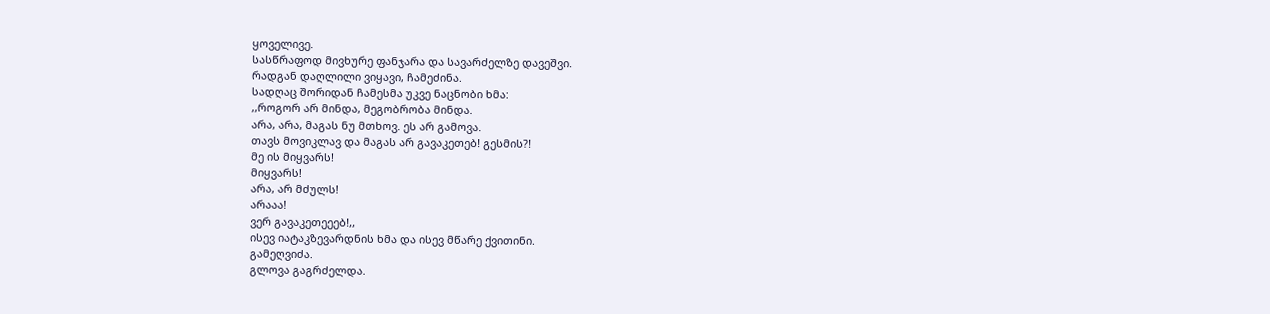ყოველივე.
სასწრაფოდ მივხურე ფანჯარა და სავარძელზე დავეშვი.
რადგან დაღლილი ვიყავი, ჩამეძინა.
სადღაც შორიდან ჩამესმა უკვე ნაცნობი ხმა:
,,როგორ არ მინდა, მეგობრობა მინდა.
არა, არა, მაგას ნუ მთხოვ. ეს არ გამოვა.
თავს მოვიკლავ და მაგას არ გავაკეთებ! გესმის?!
მე ის მიყვარს!
მიყვარს!
არა, არ მძულს!
არააა!
ვერ გავაკეთეეებ!,,
ისევ იატაკზევარდნის ხმა და ისევ მწარე ქვითინი.
გამეღვიძა.
გლოვა გაგრძელდა.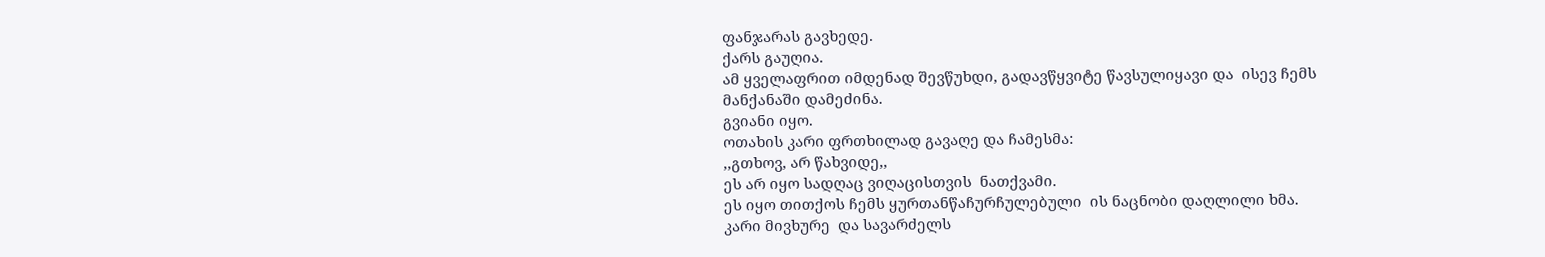ფანჯარას გავხედე.
ქარს გაუღია.
ამ ყველაფრით იმდენად შევწუხდი, გადავწყვიტე წავსულიყავი და  ისევ ჩემს  მანქანაში დამეძინა.
გვიანი იყო.
ოთახის კარი ფრთხილად გავაღე და ჩამესმა:
,,გთხოვ, არ წახვიდე,,
ეს არ იყო სადღაც ვიღაცისთვის  ნათქვამი.
ეს იყო თითქოს ჩემს ყურთანწაჩურჩულებული  ის ნაცნობი დაღლილი ხმა.
კარი მივხურე  და სავარძელს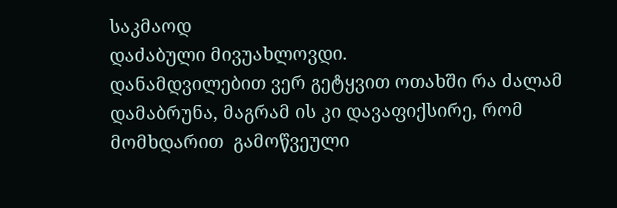საკმაოდ
დაძაბული მივუახლოვდი.
დანამდვილებით ვერ გეტყვით ოთახში რა ძალამ  დამაბრუნა, მაგრამ ის კი დავაფიქსირე, რომ მომხდარით  გამოწვეული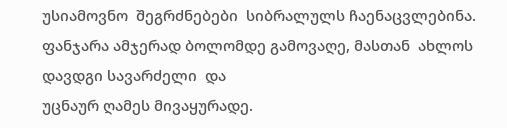უსიამოვნო  შეგრძნებები  სიბრალულს ჩაენაცვლებინა.
ფანჯარა ამჯერად ბოლომდე გამოვაღე, მასთან  ახლოს დავდგი სავარძელი  და
უცნაურ ღამეს მივაყურადე.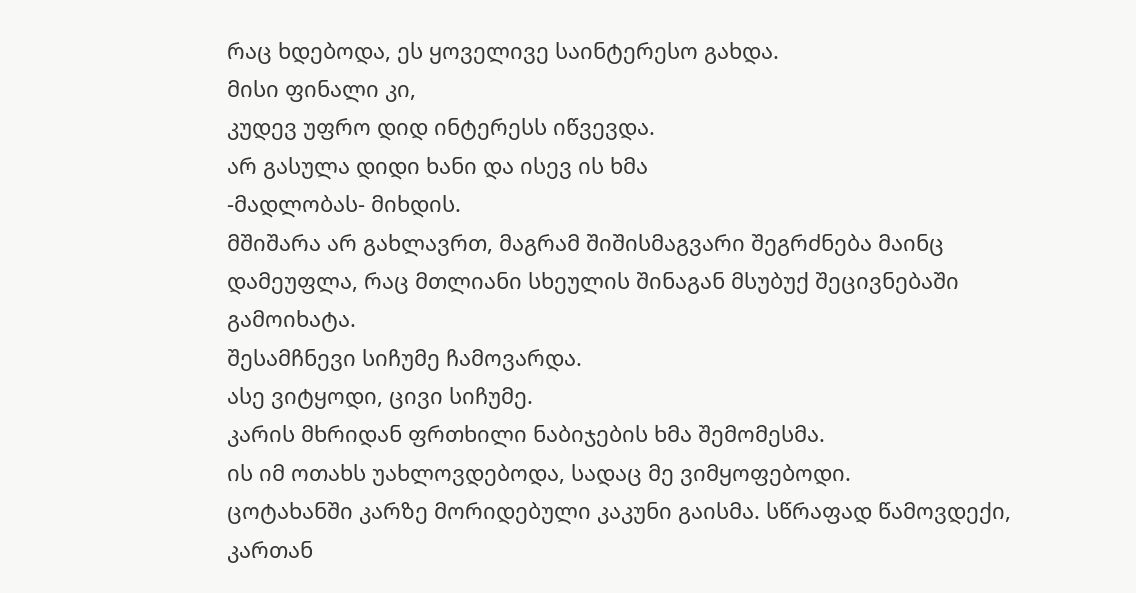რაც ხდებოდა, ეს ყოველივე საინტერესო გახდა.
მისი ფინალი კი,
კუდევ უფრო დიდ ინტერესს იწვევდა.
არ გასულა დიდი ხანი და ისევ ის ხმა
-მადლობას- მიხდის.
მშიშარა არ გახლავრთ, მაგრამ შიშისმაგვარი შეგრძნება მაინც დამეუფლა, რაც მთლიანი სხეულის შინაგან მსუბუქ შეცივნებაში გამოიხატა.
შესამჩნევი სიჩუმე ჩამოვარდა.
ასე ვიტყოდი, ცივი სიჩუმე.
კარის მხრიდან ფრთხილი ნაბიჯების ხმა შემომესმა.
ის იმ ოთახს უახლოვდებოდა, სადაც მე ვიმყოფებოდი.
ცოტახანში კარზე მორიდებული კაკუნი გაისმა. სწრაფად წამოვდექი, კართან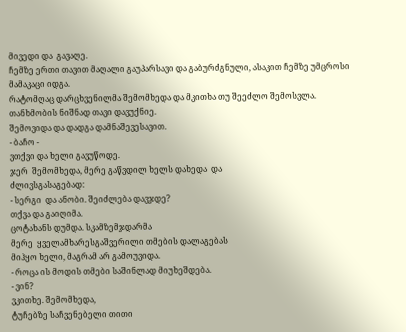მივედი და  გავაღე.
ჩემზე ერთი თავით მაღალი გაუპარსავი და გაბურძგნული, ასაკით ჩემზე უმცროსი  მამაკაცი იდგა.
რატომღაც დარცხვენილმა შემომხედა და მკითხა თუ შეეძლო შემოსვლა.
თანხმობის ნიშნად თავი დავუქნიე.
შემოვიდა და დადგა დამნაშევესავით.
- ბაჩო -
ვთქვი და ხელი გავუწოდე.
ჯერ  შემომხედა, მერე გაწვდილ ხელს დახედა  და
ძლივსგასაგებად:
- სერგი  და ანობი. შეიძლება დავჯდე?
თქვა და გაიღიმა.
ცოტახანს დუმდა. სკამზემჯდარმა
მერე  ყველამხარესგაშვერილი თმების დალაგებას
მიჰყო ხელი, მაგრამ არ გამოუვიდა.
- როცა ის მოდის თმები საშინლად მიუხეშდება.
- ვინ?
ვკითხე. შემომხედა,
ტუჩებზე საჩვენებელი თითი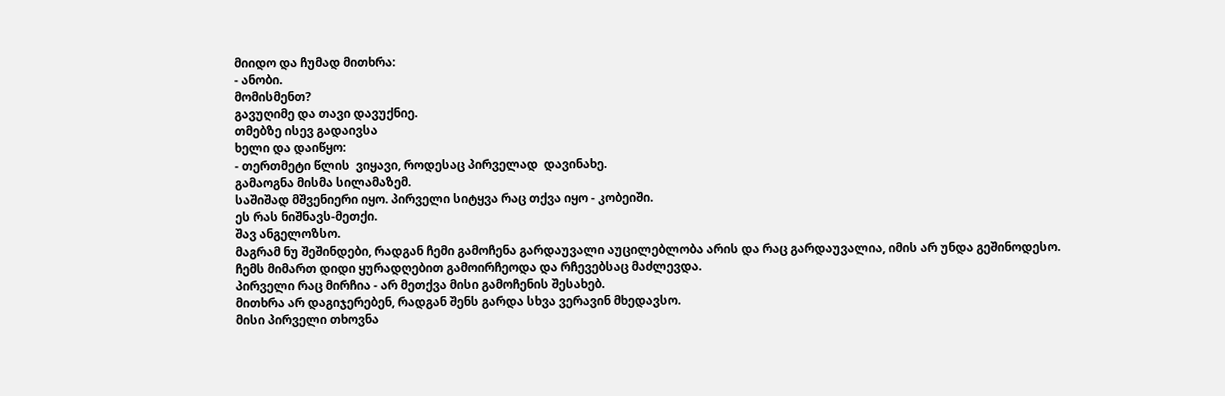მიიდო და ჩუმად მითხრა:
- ანობი.
მომისმენთ?
გავუღიმე და თავი დავუქნიე.
თმებზე ისევ გადაივსა
ხელი და დაიწყო:
- თერთმეტი წლის  ვიყავი, როდესაც პირველად  დავინახე.
გამაოგნა მისმა სილამაზემ.
საშიშად მშვენიერი იყო. პირველი სიტყვა რაც თქვა იყო - კობეიში.
ეს რას ნიშნავს-მეთქი.
შავ ანგელოზსო.
მაგრამ ნუ შეშინდები, რადგან ჩემი გამოჩენა გარდაუვალი აუცილებლობა არის და რაც გარდაუვალია, იმის არ უნდა გეშინოდესო.
ჩემს მიმართ დიდი ყურადღებით გამოირჩეოდა და რჩევებსაც მაძლევდა.
პირველი რაც მირჩია - არ მეთქვა მისი გამოჩენის შესახებ.
მითხრა არ დაგიჯერებენ, რადგან შენს გარდა სხვა ვერავინ მხედავსო.
მისი პირველი თხოვნა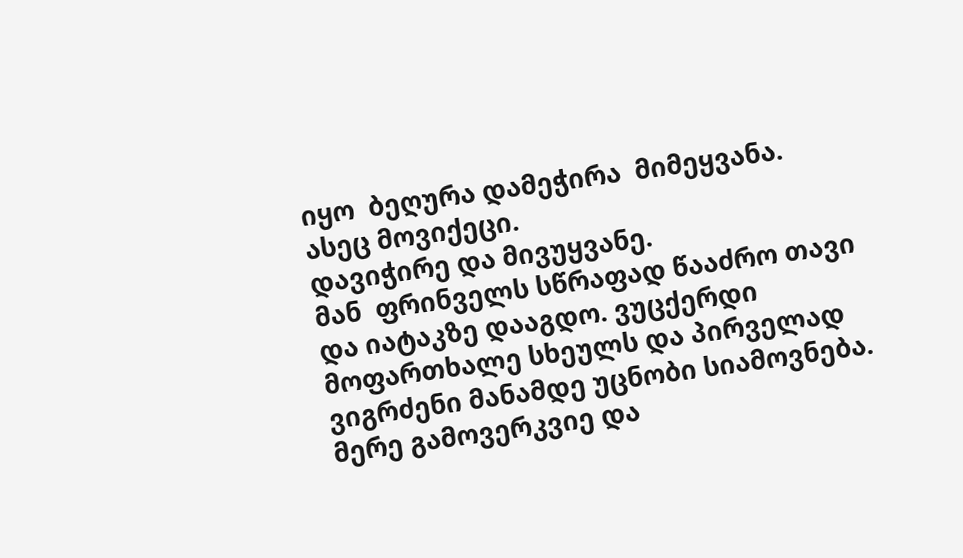იყო  ბეღურა დამეჭირა  მიმეყვანა.
ასეც მოვიქეცი.
დავიჭირე და მივუყვანე.
მან  ფრინველს სწრაფად წააძრო თავი და იატაკზე დააგდო. ვუცქერდი მოფართხალე სხეულს და პირველად ვიგრძენი მანამდე უცნობი სიამოვნება.
მერე გამოვერკვიე და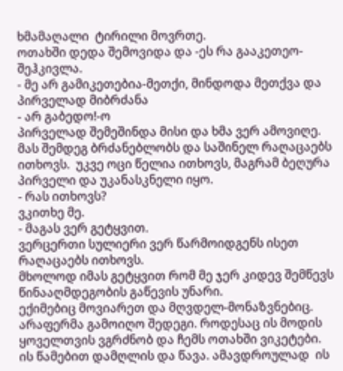ხმამაღალი  ტირილი მოვრთე.
ოთახში დედა შემოვიდა და -ეს რა გააკეთეო- შეჰკივლა.
- მე არ გამიკეთებია-მეთქი, მინდოდა მეთქვა და პირველად მიბრძანა
- არ გაბედო!-ო
პირველად შემეშინდა მისი და ხმა ვერ ამოვიღე.
მას შემდეგ ბრძანებლობს და საშინელ რაღაცაებს ითხოვს.  უკვე ოცი წელია ითხოვს, მაგრამ ბეღურა პირველი და უკანასკნელი იყო.
- რას ითხოვს?
ვკითხე მე.
- მაგას ვერ გეტყვით.
ვერცერთი სულიერი ვერ წარმოიდგენს ისეთ რაღაცაებს ითხოვს.
მხოლოდ იმას გეტყვით რომ მე ჯერ კიდევ შემწევს წინააღმდეგობის გაწევის უნარი.
ექიმებიც მოვიარეთ და მღვდელ-მონაზვნებიც.
არაფერმა გამოიღო შედეგი. როდესაც ის მოდის  ყოველთვის ვგრძნობ და ჩემს ოთახში ვიკეტები.
ის წამებით დამღლის და წავა. ამავდროულად  ის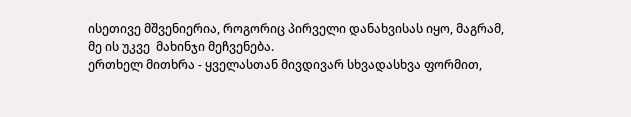ისეთივე მშვენიერია, როგორიც პირველი დანახვისას იყო, მაგრამ,
მე ის უკვე  მახინჯი მეჩვენება.
ერთხელ მითხრა - ყველასთან მივდივარ სხვადასხვა ფორმით,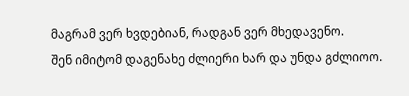მაგრამ ვერ ხვდებიან, რადგან ვერ მხედავენო.
შენ იმიტომ დაგენახე ძლიერი ხარ და უნდა გძლიოო.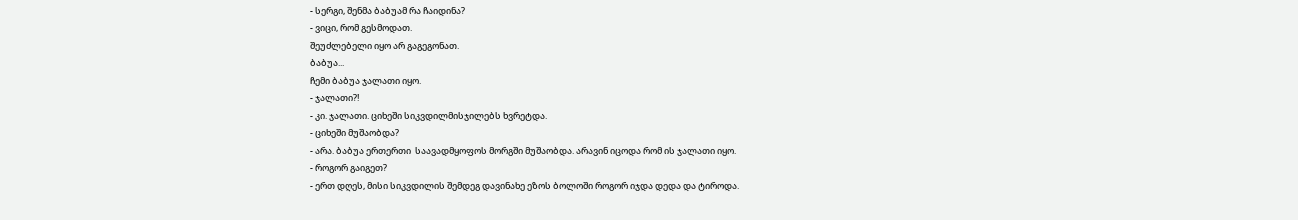- სერგი, შენმა ბაბუამ რა ჩაიდინა?
- ვიცი, რომ გესმოდათ.
შეუძლებელი იყო არ გაგეგონათ.
ბაბუა...
ჩემი ბაბუა ჯალათი იყო.
- ჯალათი?!
- კი. ჯალათი. ციხეში სიკვდილმისჯილებს ხვრეტდა.
- ციხეში მუშაობდა?
- არა. ბაბუა ერთერთი  საავადმყოფოს მორგში მუშაობდა. არავინ იცოდა რომ ის ჯალათი იყო.
- როგორ გაიგეთ?
- ერთ დღეს, მისი სიკვდილის შემდეგ დავინახე ეზოს ბოლოში როგორ იჯდა დედა და ტიროდა.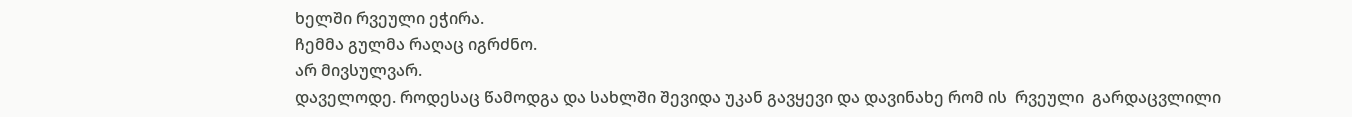ხელში რვეული ეჭირა.
ჩემმა გულმა რაღაც იგრძნო.
არ მივსულვარ.
დაველოდე. როდესაც წამოდგა და სახლში შევიდა უკან გავყევი და დავინახე რომ ის  რვეული  გარდაცვლილი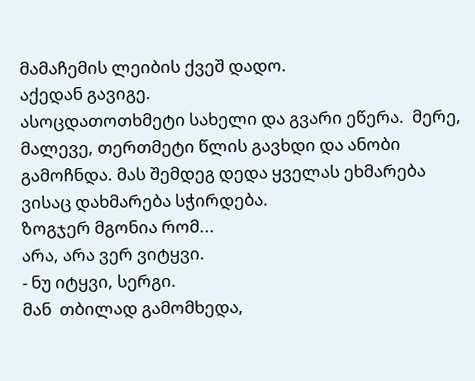მამაჩემის ლეიბის ქვეშ დადო.
აქედან გავიგე.
ასოცდათოთხმეტი სახელი და გვარი ეწერა.  მერე, მალევე, თერთმეტი წლის გავხდი და ანობი გამოჩნდა. მას შემდეგ დედა ყველას ეხმარება ვისაც დახმარება სჭირდება.
ზოგჯერ მგონია რომ...
არა, არა ვერ ვიტყვი.
- ნუ იტყვი, სერგი.
მან  თბილად გამომხედა,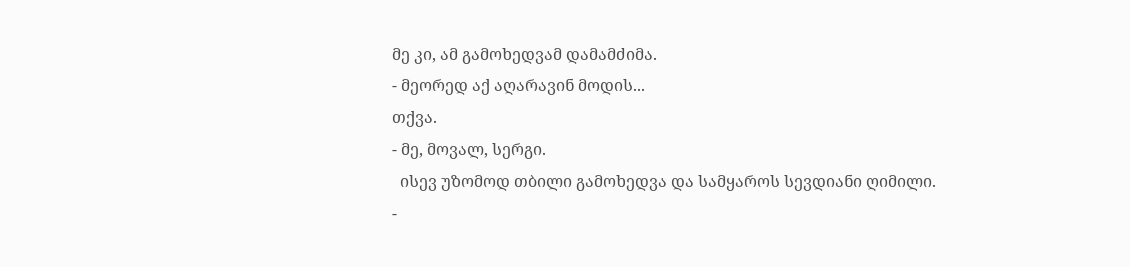მე კი, ამ გამოხედვამ დამამძიმა.
- მეორედ აქ აღარავინ მოდის...
თქვა.
- მე, მოვალ, სერგი.
  ისევ უზომოდ თბილი გამოხედვა და სამყაროს სევდიანი ღიმილი.
-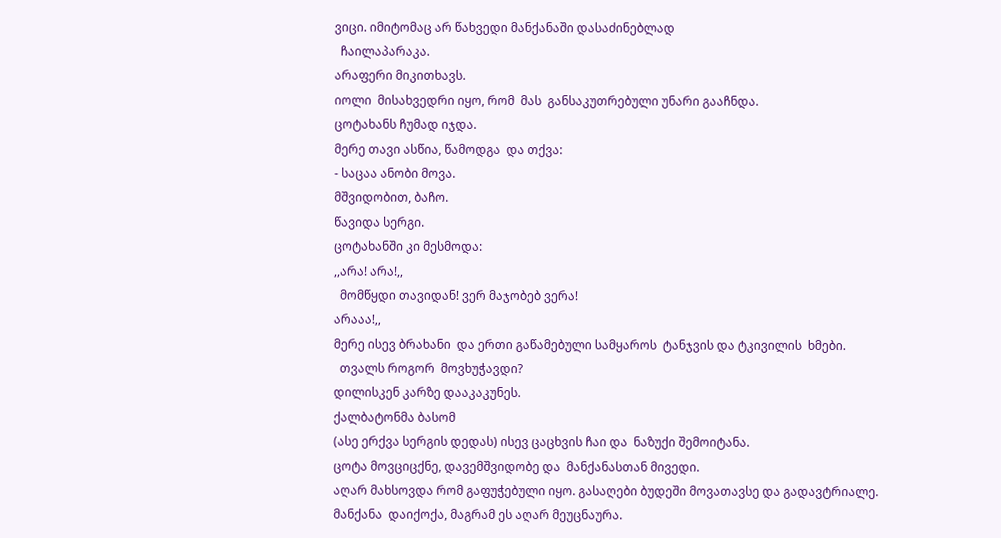ვიცი. იმიტომაც არ წახვედი მანქანაში დასაძინებლად
  ჩაილაპარაკა.
არაფერი მიკითხავს.
იოლი  მისახვედრი იყო, რომ  მას  განსაკუთრებული უნარი გააჩნდა.
ცოტახანს ჩუმად იჯდა.
მერე თავი ასწია, წამოდგა  და თქვა:
- საცაა ანობი მოვა.
მშვიდობით, ბაჩო.
წავიდა სერგი.
ცოტახანში კი მესმოდა:
,,არა! არა!,,
  მომწყდი თავიდან! ვერ მაჯობებ ვერა!
არააა!,,
მერე ისევ ბრახანი  და ერთი გაწამებული სამყაროს  ტანჯვის და ტკივილის  ხმები.
  თვალს როგორ  მოვხუჭავდი?
დილისკენ კარზე დააკაკუნეს.
ქალბატონმა ბასომ
(ასე ერქვა სერგის დედას) ისევ ცაცხვის ჩაი და  ნაზუქი შემოიტანა.
ცოტა მოვციცქნე, დავემშვიდობე და  მანქანასთან მივედი.
აღარ მახსოვდა რომ გაფუჭებული იყო. გასაღები ბუდეში მოვათავსე და გადავტრიალე.
მანქანა  დაიქოქა, მაგრამ ეს აღარ მეუცნაურა.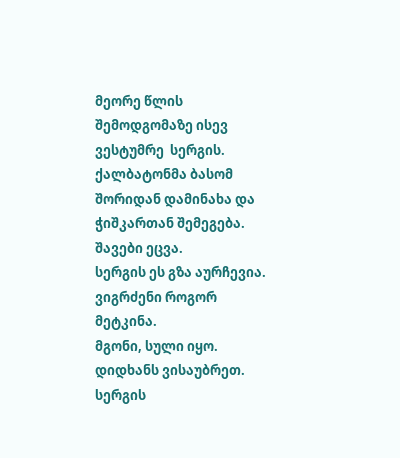მეორე წლის შემოდგომაზე ისევ  ვესტუმრე  სერგის.
ქალბატონმა ბასომ შორიდან დამინახა და ჭიშკართან შემეგება. შავები ეცვა.
სერგის ეს გზა აურჩევია.
ვიგრძენი როგორ მეტკინა.
მგონი, სული იყო.
დიდხანს ვისაუბრეთ.
სერგის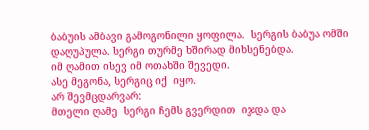ბაბუის ამბავი გამოგონილი ყოფილა.  სერგის ბაბუა ომში დაღუპულა. სერგი თურმე ხშირად მიხსენებდა.
იმ ღამით ისევ იმ ოთახში შევედი.
ასე მეგონა, სერგიც იქ  იყო.
არ შევმცდარვარ:
მთელი ღამე  სერგი ჩემს გვერდით  იჯდა და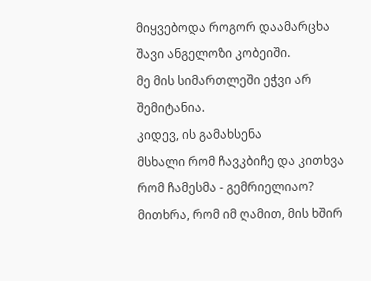მიყვებოდა როგორ დაამარცხა შავი ანგელოზი კობეიში.
მე მის სიმართლეში ეჭვი არ შემიტანია.
კიდევ, ის გამახსენა
მსხალი რომ ჩავკბიჩე და კითხვა რომ ჩამესმა - გემრიელიაო?
მითხრა, რომ იმ ღამით, მის ხშირ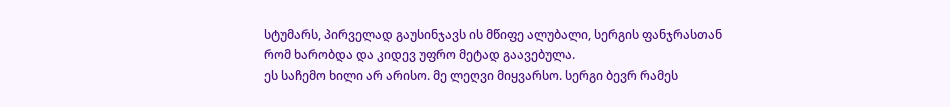სტუმარს, პირველად გაუსინჯავს ის მწიფე ალუბალი, სერგის ფანჯრასთან რომ ხარობდა და კიდევ უფრო მეტად გაავებულა.
ეს საჩემო ხილი არ არისო. მე ლეღვი მიყვარსო. სერგი ბევრ რამეს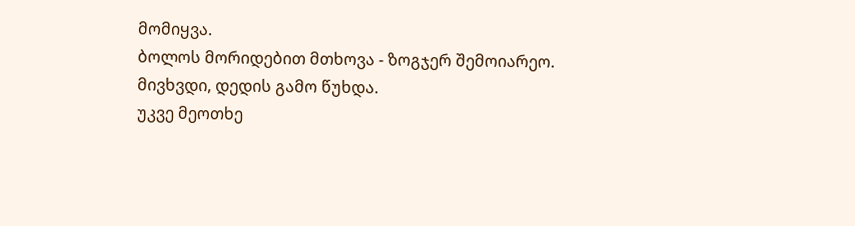მომიყვა.
ბოლოს მორიდებით მთხოვა - ზოგჯერ შემოიარეო.
მივხვდი, დედის გამო წუხდა.
უკვე მეოთხე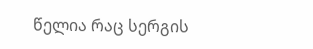წელია რაც სერგის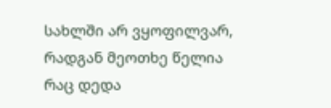სახლში არ ვყოფილვარ, რადგან მეოთხე წელია  რაც დედა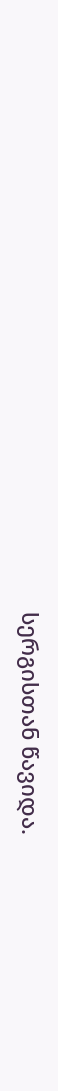სერგისთან წავიდა.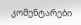კომენტარები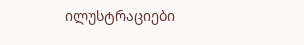ილუსტრაციები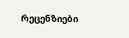რეცენზიები